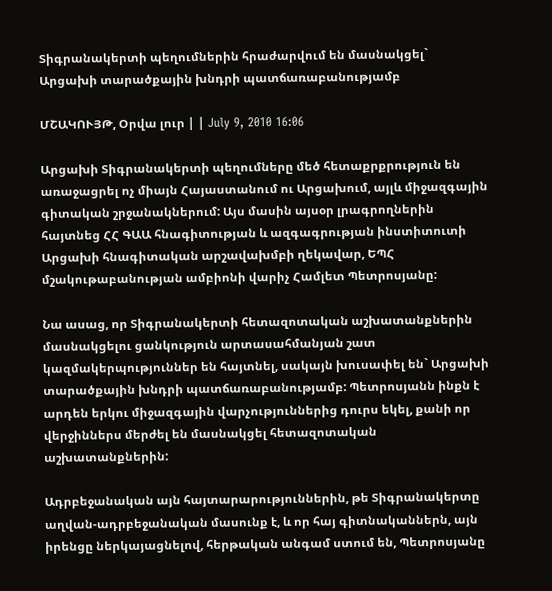Տիգրանակերտի պեղումներին հրաժարվում են մասնակցել` Արցախի տարածքային խնդրի պատճառաբանությամբ

ՄՇԱԿՈՒՅԹ, Օրվա լուր | | July 9, 2010 16:06

Արցախի Տիգրանակերտի պեղումները մեծ հետաքրքրություն են առաջացրել ոչ միայն Հայաստանում ու Արցախում, այլև միջազգային գիտական շրջանակներում: Այս մասին այսօր լրագրողներին հայտնեց ՀՀ ԳԱԱ հնագիտության և ազգագրության ինստիտուտի Արցախի հնագիտական արշավախմբի ղեկավար, ԵՊՀ մշակութաբանության ամբիոնի վարիչ Համլետ Պետրոսյանը:

Նա ասաց, որ Տիգրանակերտի հետազոտական աշխատանքներին մասնակցելու ցանկություն արտասահմանյան շատ կազմակերպություններ են հայտնել, սակայն խուսափել են` Արցախի տարածքային խնդրի պատճառաբանությամբ: Պետրոսյանն ինքն է արդեն երկու միջազգային վարչություններից դուրս եկել, քանի որ վերջիններս մերժել են մասնակցել հետազոտական աշխատանքներին:

Ադրբեջանական այն հայտարարություններին, թե Տիգրանակերտը աղվան-ադրբեջանական մասունք է, և որ հայ գիտնականներն, այն իրենցը ներկայացնելով, հերթական անգամ ստում են, Պետրոսյանը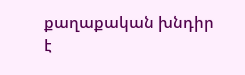քաղաքական խնդիր է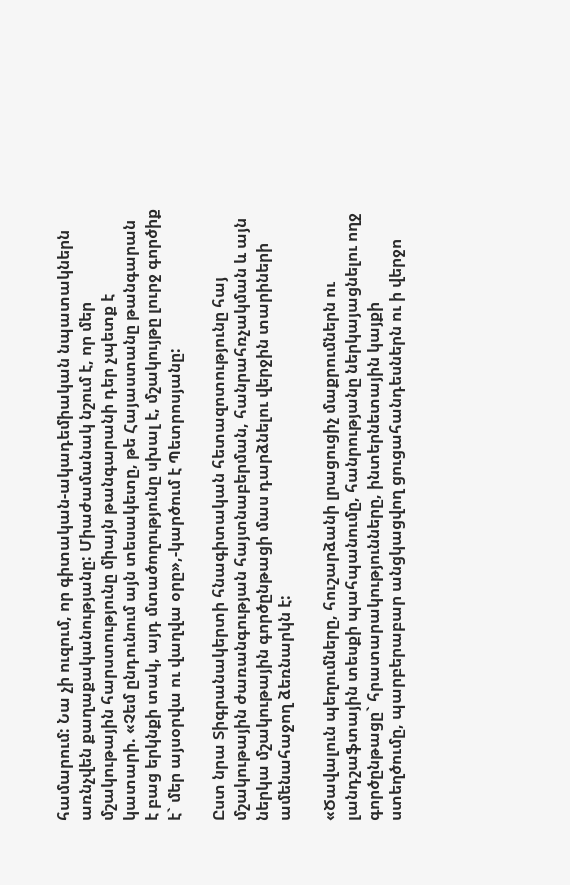համարում: Նա չի ուզում, որ գիտական-ակադեմիական նպատակներն առնչվեն քաղաքականությանը: Միաժամանակ նշում է, որ մեր մշակութային հարստությունը միայն թանգարանի դեր չպետք է կատարի. «Չեմ ընդունում այն տեսակետը, թե Հայաստանը թանգարան է բաց երկնքի տակ, այդ մտածողությունը սխալ է, մշակույթը լուրջ գործիք է` մեր այսօրվա ու վաղվա օրը»,-կարծում է Պետրոսյանը:

Ըստ նրա Տիգրանակերտի հնագիտական հետազոտությունը հայ մշակութային ժառանգության հայտնաբերման, հանրահռչակման և այն ներկա մշակութային գործընթացի մաս դարձնելու վերջին տարիների ամենահաջող ձեռնարկն է:

«Ծավալուն պեղումները, հուշարձանի լրացուցիչ մաքրումներն ու լանդշաֆտային տեսքի պահպանումը, հանրությանը ներկայացնելու ողջ գործընթացը` հրատարակությունները, ինտերնետային կայքի ստեղծումը, պարբերաբար անցկացվող ցուցահանդեսներն ու ի վերջո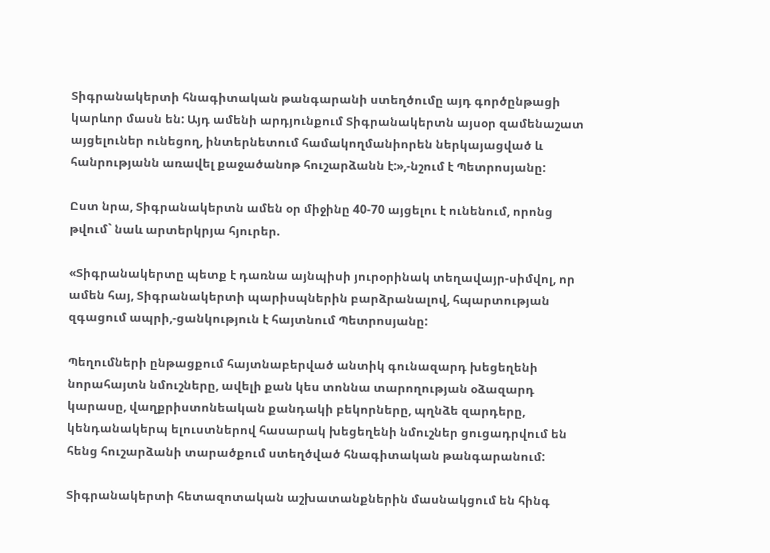Տիգրանակերտի հնագիտական թանգարանի ստեղծումը այդ գործընթացի կարևոր մասն են: Այդ ամենի արդյունքում Տիգրանակերտն այսօր զամենաշատ այցելուներ ունեցող, ինտերնետում համակողմանիորեն ներկայացված և հանրությանն առավել քաջածանոթ հուշարձանն է:»,-նշում է Պետրոսյանը:

Ըստ նրա, Տիգրանակերտն ամեն օր միջինը 40-70 այցելու է ունենում, որոնց թվում` նաև արտերկրյա հյուրեր.

«Տիգրանակերտը պետք է դառնա այնպիսի յուրօրինակ տեղավայր-սիմվոլ, որ ամեն հայ, Տիգրանակերտի պարիսպներին բարձրանալով, հպարտության զգացում ապրի,-ցանկություն է հայտնում Պետրոսյանը:

Պեղումների ընթացքում հայտնաբերված անտիկ գունազարդ խեցեղենի նորահայտն նմուշները, ավելի քան կես տոննա տարողության օձազարդ կարասը, վաղքրիստոնեական քանդակի բեկորները, պղնձե զարդերը, կենդանակերպ ելուստներով հասարակ խեցեղենի նմուշներ ցուցադրվում են հենց հուշարձանի տարածքում ստեղծված հնագիտական թանգարանում:

Տիգրանակերտի հետազոտական աշխատանքներին մասնակցում են հինգ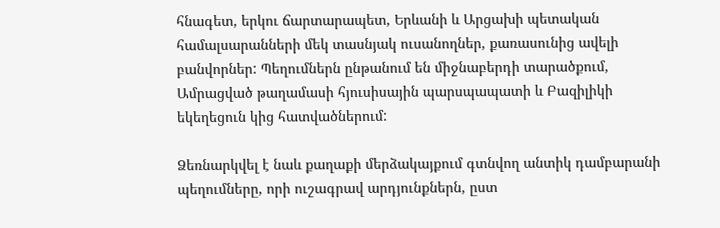հնագետ, երկու ճարտարապետ, Երևանի և Արցախի պետական համալսարանների մեկ տասնյակ ուսանողներ, քառասունից ավելի բանվորներ: Պեղումներն ընթանում են միջնաբերդի տարածքում, Ամրացված թաղամասի հյուսիսային պարսպապատի և Բազիլիկի եկեղեցուն կից հատվածներում:

Ձեռնարկվել է նաև քաղաքի մերձակայքում գտնվող անտիկ դամբարանի պեղումները, որի ուշագրավ արդյունքներն, ըստ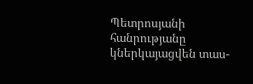Պետրոսյանի հանրությանը կներկայացվեն տաս-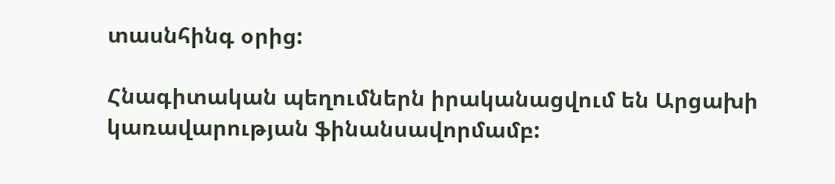տասնհինգ օրից:

Հնագիտական պեղումներն իրականացվում են Արցախի կառավարության ֆինանսավորմամբ: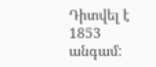Դիտվել է 1853 անգամ: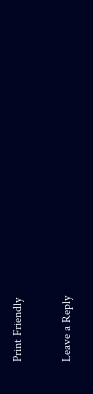Print Friendly

Leave a Reply